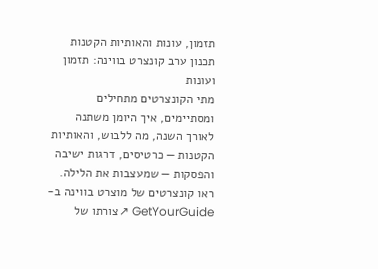תזמון, עונות והאותיות הקטנות
תכנון ערב קונצרט בווינה: תזמון ועונות
מתי הקונצרטים מתחילים ומסתיימים, איך היומן משתנה לאורך השנה, מה ללבוש, והאותיות הקטנות — כרטיסים, דרגות ישיבה והפסקות — שמעצבות את הלילה.
ראו קונצרטים של מוצרט בווינה ב-GetYourGuide ↗צורתו של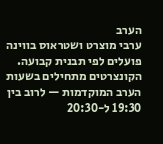הערב
ערבי מוצרט ושטראוס בווינה פועלים לפי תבנית קבועה. הקונצרטים מתחילים בשעות הערב המוקדמות — לרוב בין 19:30 ל-20:30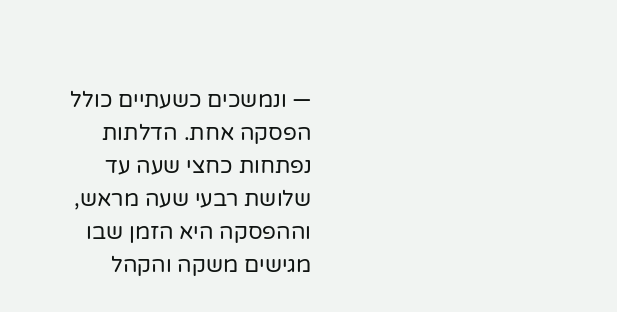— ונמשכים כשעתיים כולל הפסקה אחת. הדלתות נפתחות כחצי שעה עד שלושת רבעי שעה מראש, וההפסקה היא הזמן שבו מגישים משקה והקהל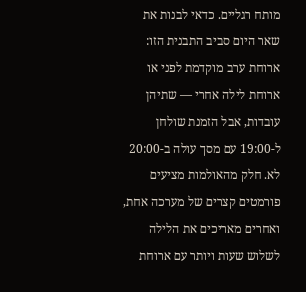מותח רגליים. כדאי לבנות את שאר היום סביב התבנית הזו: ארוחת ערב מוקדמת לפני או ארוחת לילה אחרי — שתיהן עובדות, אבל הזמנת שולחן ל-19:00 עם מסך עולה ב-20:00 לא. חלק מהאולמות מציעים פורמטים קצרים של מערכה אחת, ואחרים מאריכים את הלילה לשלוש שעות ויותר עם ארוחת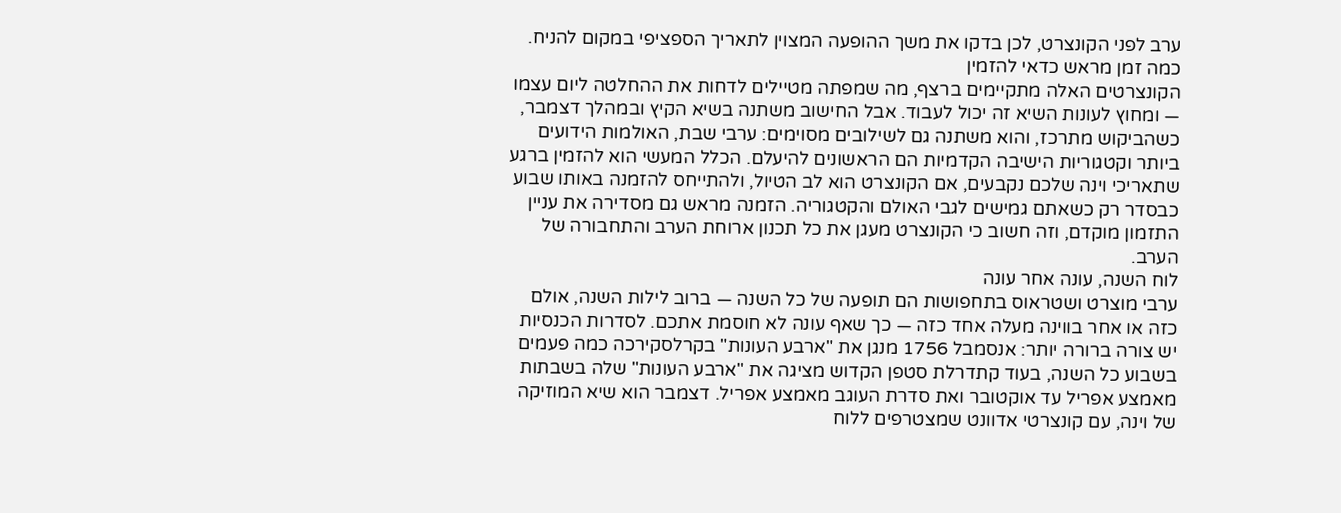ערב לפני הקונצרט, לכן בדקו את משך ההופעה המצוין לתאריך הספציפי במקום להניח.
כמה זמן מראש כדאי להזמין
הקונצרטים האלה מתקיימים ברצף, מה שמפתה מטיילים לדחות את ההחלטה ליום עצמו — ומחוץ לעונות השיא זה יכול לעבוד. אבל החישוב משתנה בשיא הקיץ ובמהלך דצמבר, כשהביקוש מתרכז, והוא משתנה גם לשילובים מסוימים: ערבי שבת, האולמות הידועים ביותר וקטגוריות הישיבה הקדמיות הם הראשונים להיעלם. הכלל המעשי הוא להזמין ברגע שתאריכי וינה שלכם נקבעים, אם הקונצרט הוא לב הטיול, ולהתייחס להזמנה באותו שבוע כבסדר רק כשאתם גמישים לגבי האולם והקטגוריה. הזמנה מראש גם מסדירה את עניין התזמון מוקדם, וזה חשוב כי הקונצרט מעגן את כל תכנון ארוחת הערב והתחבורה של הערב.
לוח השנה, עונה אחר עונה
ערבי מוצרט ושטראוס בתחפושות הם תופעה של כל השנה — ברוב לילות השנה, אולם כזה או אחר בווינה מעלה אחד כזה — כך שאף עונה לא חוסמת אתכם. לסדרות הכנסיות יש צורה ברורה יותר: אנסמבל 1756 מנגן את "ארבע העונות" בקרלסקירכה כמה פעמים בשבוע כל השנה, בעוד קתדרלת סטפן הקדוש מציגה את "ארבע העונות" שלה בשבתות מאמצע אפריל עד אוקטובר ואת סדרת העוגב מאמצע אפריל. דצמבר הוא שיא המוזיקה של וינה, עם קונצרטי אדוונט שמצטרפים ללוח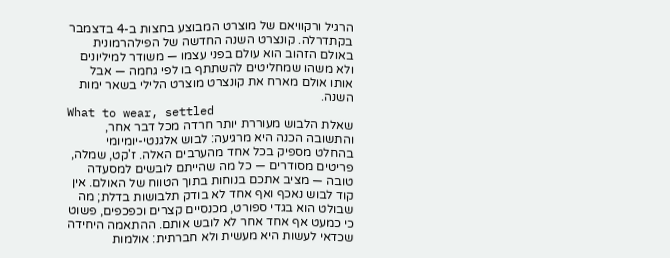הרגיל ורקוויאם של מוצרט המבוצע בחצות ב-4 בדצמבר בקתדרלה. קונצרט השנה החדשה של הפילהרמונית באולם הזהוב הוא עולם בפני עצמו — משודר למיליונים ולא משהו שמחליטים להשתתף בו לפי גחמה — אבל אותו אולם מארח את קונצרט מוצרט הלילי בשאר ימות השנה.
What to wear, settled
שאלת הלבוש מעוררת יותר חרדה מכל דבר אחר, והתשובה הכנה היא מרגיעה: לבוש אלגנטי-יומיומי בהחלט מספיק בכל אחד מהערבים האלה. ז'קט, שמלה, פריטים מסודרים — כל מה שהייתם לובשים למסעדה טובה — מציב אתכם בנוחות בתוך הטווח של האולם. אין קוד לבוש נאכף ואף אחד לא בודק תלבושות בדלת; מה שבולט הוא בגדי ספורט, מכנסיים קצרים וכפכפים, פשוט כי כמעט אף אחד אחר לא לובש אותם. ההתאמה היחידה שכדאי לעשות היא מעשית ולא חברתית: אולמות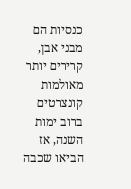כנסיות הם מבני אבן, קרירים יותר מאולמות קונצרטים ברוב ימות השנה, אז הביאו שכבה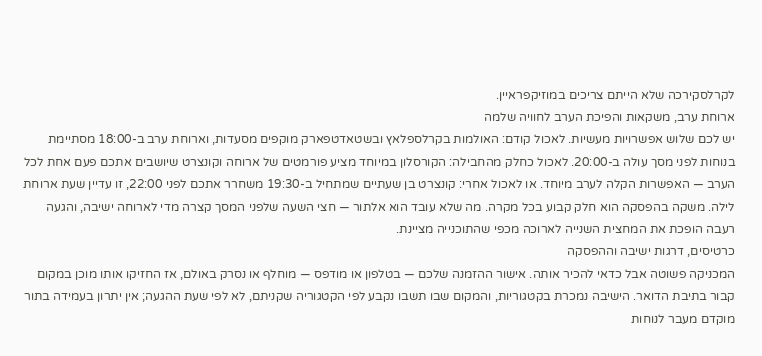לקרלסקירכה שלא הייתם צריכים במוזיקפראיין.
ארוחת ערב, משקאות והפיכת הערב לחוויה שלמה
יש לכם שלוש אפשרויות מעשיות. לאכול קודם: האולמות בקרלספלאץ ובשטאדטפארק מוקפים מסעדות, וארוחת ערב ב-18:00 מסתיימת בנוחות לפני מסך עולה ב-20:00. לאכול כחלק מהחבילה: הקורסלון במיוחד מציע פורמטים של ארוחה וקונצרט שיושבים אתכם פעם אחת לכל הערב — האפשרות הקלה לערב מיוחד. או לאכול אחרי: קונצרט בן שעתיים שמתחיל ב-19:30 משחרר אתכם לפני 22:00, זו עדיין שעת ארוחת לילה. משקה בהפסקה הוא חלק קבוע בכל מקרה. מה שלא עובד הוא אלתור — חצי השעה שלפני המסך קצרה מדי לארוחה ישיבה, והגעה רעבה הופכת את המחצית השנייה לארוכה מכפי שהתוכנייה מציינת.
כרטיסים, דרגות ישיבה וההפסקה
המכניקה פשוטה אבל כדאי להכיר אותה. אישור ההזמנה שלכם — בטלפון או מודפס — מוחלף או נסרק באולם, אז החזיקו אותו מוכן במקום קבור בתיבת הדואר. הישיבה נמכרת בקטגוריות, והמקום שבו תשבו נקבע לפי הקטגוריה שקניתם, לא לפי שעת ההגעה; אין יתרון בעמידה בתור מוקדם מעבר לנוחות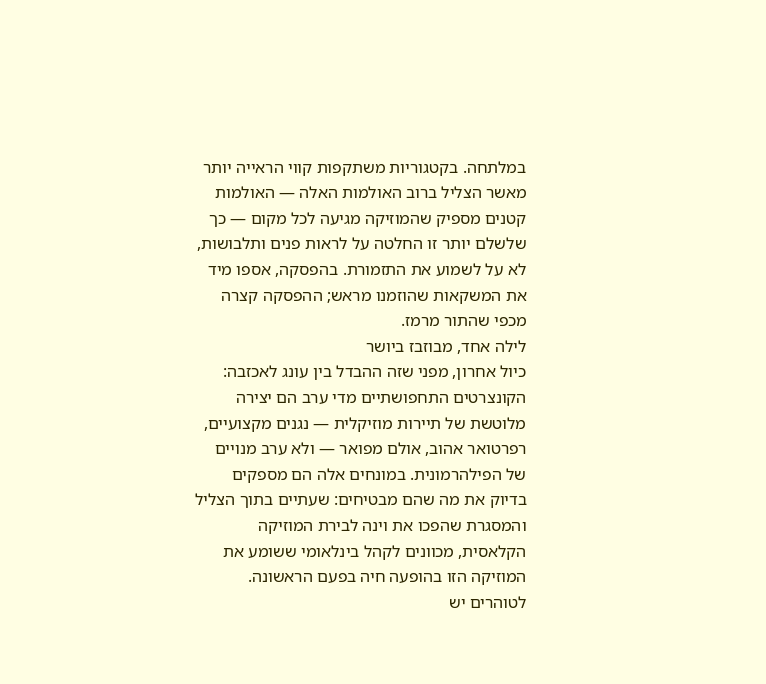במלתחה. בקטגוריות משתקפות קווי הראייה יותר מאשר הצליל ברוב האולמות האלה — האולמות קטנים מספיק שהמוזיקה מגיעה לכל מקום — כך שלשלם יותר זו החלטה על לראות פנים ותלבושות, לא על לשמוע את התזמורת. בהפסקה, אספו מיד את המשקאות שהוזמנו מראש; ההפסקה קצרה מכפי שהתור מרמז.
לילה אחד, מבוזבז ביושר
כיול אחרון, מפני שזה ההבדל בין עונג לאכזבה: הקונצרטים התחפושתיים מדי ערב הם יצירה מלוטשת של תיירות מוזיקלית — נגנים מקצועיים, רפרטואר אהוב, אולם מפואר — ולא ערב מנויים של הפילהרמונית. במונחים אלה הם מספקים בדיוק את מה שהם מבטיחים: שעתיים בתוך הצליל והמסגרת שהפכו את וינה לבירת המוזיקה הקלאסית, מכוונים לקהל בינלאומי ששומע את המוזיקה הזו בהופעה חיה בפעם הראשונה. לטוהרים יש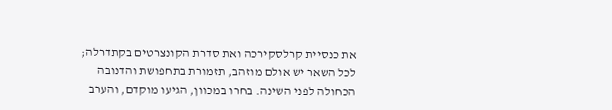את כנסיית קרלסקירכה ואת סדרת הקונצרטים בקתדרלה; לכל השאר יש אולם מוזהב, תזמורת בתחפושת והדנובה הכחולה לפני השינה. בחרו במכוון, הגיעו מוקדם, והערב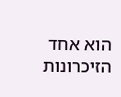הוא אחד הזיכרונות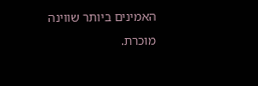האמינים ביותר שווינה מוכרת.